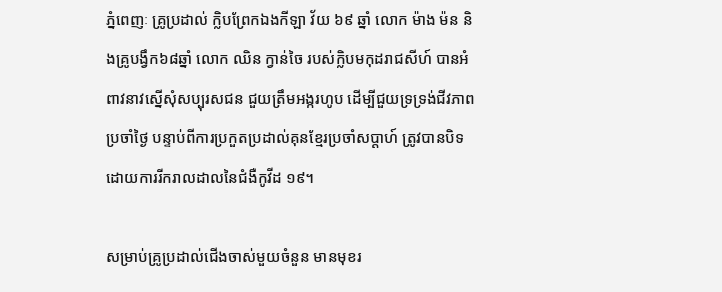ភ្នំពេញៈ គ្រូប្រដាល់ ក្លិបព្រែកឯងកីឡា វ័យ ៦៩ ឆ្នាំ លោក ម៉ាង ម៉ន និងគ្រូបង្វឹក៦៨ឆ្នាំ លោក ឈិន ក្វាន់ចៃ របស់ក្លិបមកុដរាជសីហ៍ បានអំពាវនាវស្នើសុំសប្បុរសជន ជួយត្រឹមអង្ករហូប ដើម្បីជួយទ្រទ្រង់ជីវភាពប្រចាំថ្ងៃ បន្ទាប់ពីការប្រកួតប្រដាល់គុនខ្មែរប្រចាំសប្តាហ៍ ត្រូវបានបិទ ដោយការរីករាលដាលនៃជំងឺកូវីដ ១៩។

សម្រាប់គ្រូប្រដាល់ជើងចាស់មួយចំនួន មានមុខរ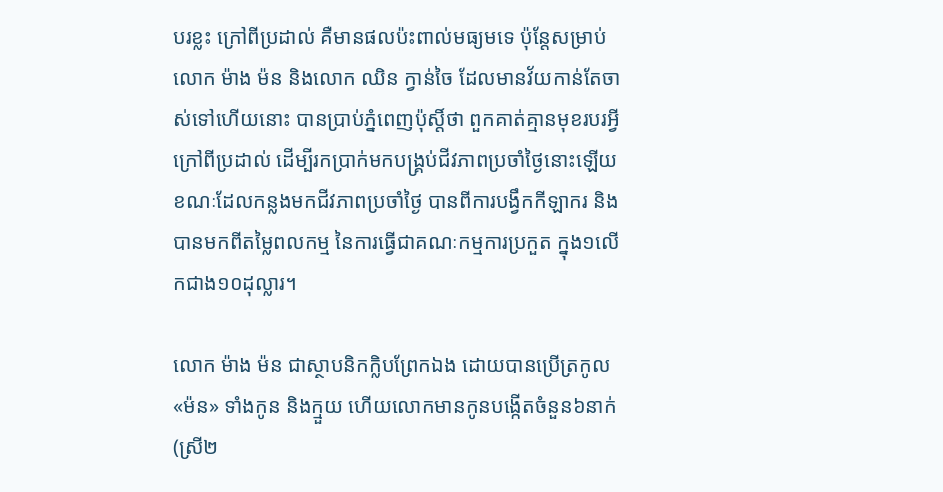បរខ្លះ ក្រៅពីប្រដាល់ គឺមានផលប៉ះពាល់មធ្យមទេ ប៉ុន្តែសម្រាប់លោក ម៉ាង ម៉ន និងលោក ឈិន ក្វាន់ចៃ ដែលមានវ័យកាន់តែចាស់ទៅហើយនោះ បានប្រាប់ភ្នំពេញប៉ុស្តិ៍ថា ពួកគាត់គ្មានមុខរបរអ្វីក្រៅពីប្រដាល់ ដើម្បីរកប្រាក់មកបង្គ្រប់ជីវភាពប្រចាំថ្ងៃនោះឡើយ ខណៈដែលកន្លងមកជីវភាពប្រចាំថ្ងៃ បានពីការបង្វឹកកីឡាករ និងបានមកពីតម្លៃពលកម្ម នៃការធ្វើជាគណៈកម្មការប្រកួត ក្នុង១លើកជាង១០ដុល្លារ។

លោក ម៉ាង ម៉ន ជាស្ថាបនិកក្លិបព្រែកឯង ដោយបានប្រើត្រកូល «ម៉ន» ទាំងកូន និងក្មួយ ហើយលោកមានកូនបង្កើតចំនួន៦នាក់(ស្រី២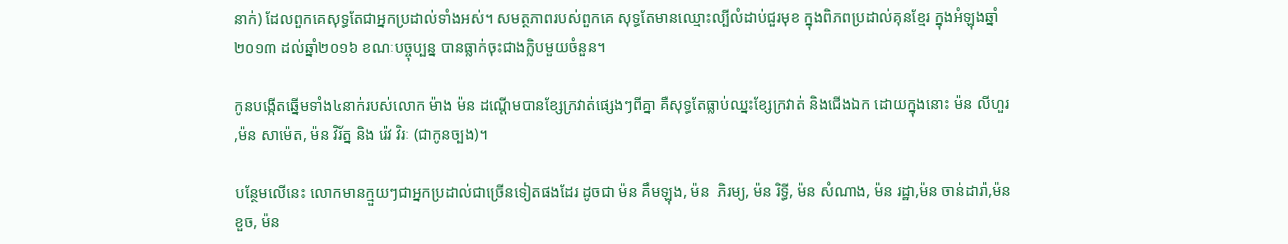នាក់) ដែលពួកគេសុទ្ធតែជាអ្នកប្រដាល់ទាំងអស់។ សមត្ថភាពរបស់ពួកគេ សុទ្ធតែមានឈ្មោះល្បីលំដាប់ជួរមុខ ក្នុងពិភពប្រដាល់គុនខ្មែរ ក្នុងអំឡុងឆ្នាំ២០១៣ ដល់ឆ្នាំ២០១៦ ខណៈបច្ចុប្បន្ន បានធ្លាក់ចុះជាងក្លិបមួយចំនួន។

កូនបង្កើតឆ្នើមទាំង៤នាក់របស់លោក ម៉ាង ម៉ន ដណ្តើមបានខ្សែក្រវាត់ផ្សេងៗពីគ្នា គឺសុទ្ធតែធ្លាប់ឈ្នះខ្សែក្រវាត់ និងជើងឯក ដោយក្នុងនោះ ម៉ន លីហួរ ,ម៉ន សាម៉េត, ម៉ន វិរ័ត្ន និង រ៉េវ វិរៈ (ជាកូនច្បង)។

បន្ថែមលើនេះ លោកមានក្មួយៗជាអ្នកប្រដាល់ជាច្រើនទៀតផងដែរ ដូចជា ម៉ន គឹមឡុង, ម៉ន  ភិរម្យ, ម៉ន រិទ្ធី, ម៉ន សំណាង, ម៉ន រដ្ឋា,ម៉ន ចាន់ដារ៉ា,ម៉ន ខួច, ម៉ន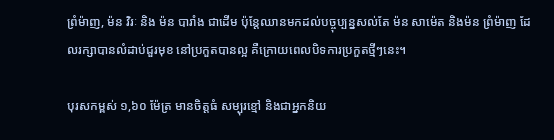ព្រំម៉ាញ, ម៉ន វិរៈ និង ម៉ន បារាំង ជាដើម ប៉ុន្តែឈានមកដល់បច្ចុប្បន្នសល់តែ ម៉ន សាម៉េត និងម៉ន ព្រំម៉ាញ ដែលរក្សាបានលំដាប់ជួរមុខ នៅប្រកួតបានល្អ គឺក្រោយពេលបិទការប្រកួតថ្មីៗនេះ។

បុរសកម្ពស់ ១,៦០ ម៉ែត្រ មានចិត្តធំ សម្បុរខ្មៅ និងជាអ្នកនិយ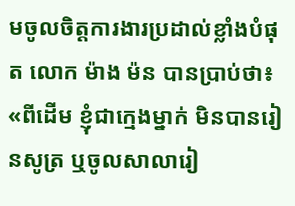មចូលចិត្តការងារប្រដាល់ខ្លាំងបំផុត លោក ម៉ាង ម៉ន បានប្រាប់ថា៖ «ពីដើម ខ្ញុំជាក្មេងម្នាក់ មិនបានរៀនសូត្រ ឬចូលសាលារៀ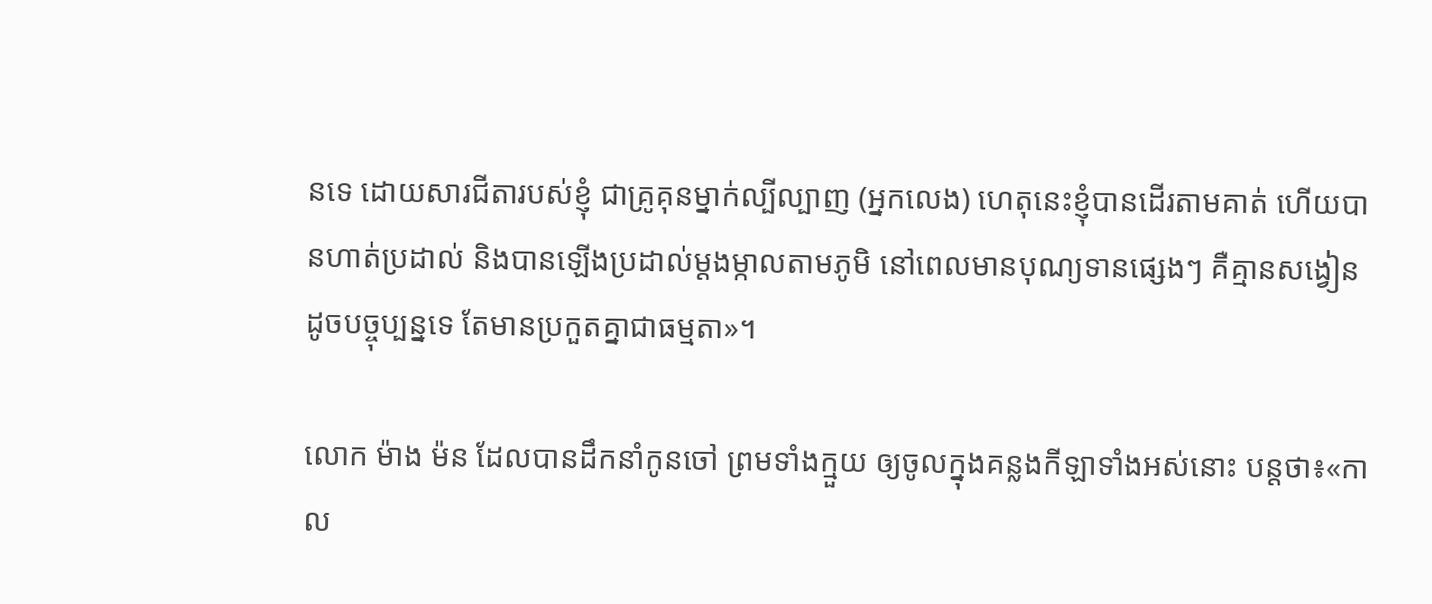នទេ ដោយសារជីតារបស់ខ្ញុំ ជាគ្រូគុនម្នាក់ល្បីល្បាញ (អ្នកលេង) ហេតុនេះខ្ញុំបានដើរតាមគាត់ ហើយបានហាត់ប្រដាល់ និងបានឡើងប្រដាល់ម្តងម្កាលតាមភូមិ នៅពេលមានបុណ្យទានផ្សេងៗ គឺគ្មានសង្វៀនដូចបច្ចុប្បន្នទេ តែមានប្រកួតគ្នាជាធម្មតា»។

លោក ម៉ាង ម៉ន ដែលបានដឹកនាំកូនចៅ ព្រមទាំងក្មួយ ឲ្យចូលក្នុងគន្លងកីឡាទាំងអស់នោះ បន្តថា៖«កាល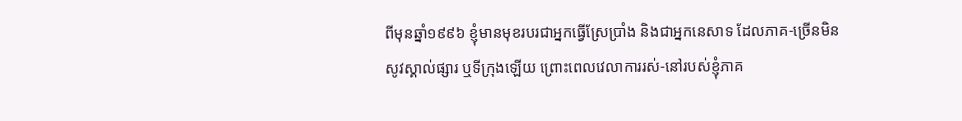ពីមុនឆ្នាំ១៩៩៦ ខ្ញុំមានមុខរបរជាអ្នកធ្វើស្រែប្រាំង និងជាអ្នកនេសាទ ដែលភាគ-ច្រើនមិនសូវស្គាល់ផ្សារ ឬទីក្រុងឡើយ ព្រោះពេលវេលាការរស់-នៅរបស់ខ្ញុំភាគ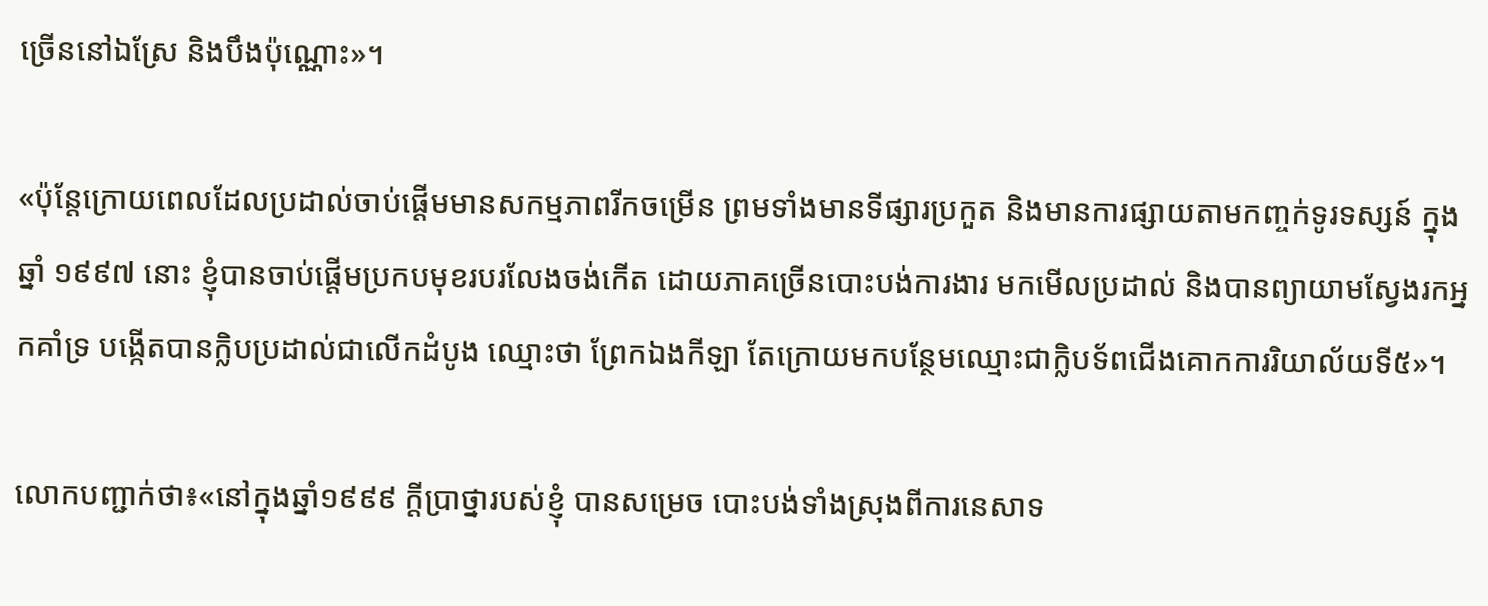ច្រើននៅឯស្រែ និងបឹងប៉ុណ្ណោះ»។

«ប៉ុន្តែក្រោយពេលដែលប្រដាល់ចាប់ផ្តើមមានសកម្មភាពរីកចម្រើន ព្រមទាំងមានទីផ្សារប្រកួត និងមានការផ្សាយតាមកញ្ចក់ទូរទស្សន៍ ក្នុងឆ្នាំ ១៩៩៧ នោះ ខ្ញុំបានចាប់ផ្តើមប្រកបមុខរបរលែងចង់កើត ដោយភាគច្រើនបោះបង់ការងារ មកមើលប្រដាល់ និងបានព្យាយាមស្វែងរកអ្នកគាំទ្រ បង្កើតបានក្លិបប្រដាល់ជាលើកដំបូង ឈ្មោះថា ព្រែកឯងកីឡា តែក្រោយមកបន្ថែមឈ្មោះជាក្លិបទ័ពជើងគោកការរិយាល័យទី៥»។

លោកបញ្ជាក់ថា៖«នៅក្នុងឆ្នាំ១៩៩៩ ក្តីប្រាថ្នារបស់ខ្ញុំ បានសម្រេច បោះបង់ទាំងស្រុងពីការនេសាទ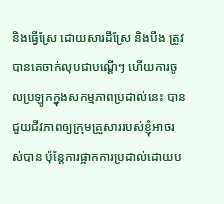និងធ្វើស្រែ ដោយសារដីស្រែ និងបឹង ត្រូវបានគេចាក់លុបជាបណ្តើៗ ហើយការចូលប្រឡូកក្នុងសកម្មភាពប្រដាល់នេះ បានជួយជីវភាពឲ្យក្រុមគ្រួសាររបស់ខ្ញុំអាចរស់បាន ប៉ុន្តែការផ្អាកការប្រដាល់ដោយប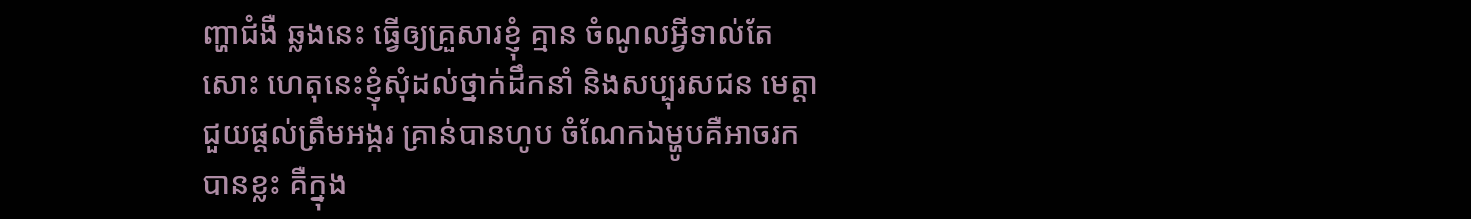ញ្ហាជំងឺ ឆ្លងនេះ ធ្វើឲ្យគ្រួសារខ្ញុំ គ្មាន ចំណូលអ្វីទាល់តែសោះ ហេតុនេះខ្ញុំសុំដល់ថ្នាក់ដឹកនាំ និងសប្បុរសជន មេត្តាជួយផ្តល់ត្រឹមអង្ករ គ្រាន់បានហូប ចំណែកឯម្ហូបគឺអាចរកបានខ្លះ គឺក្នុង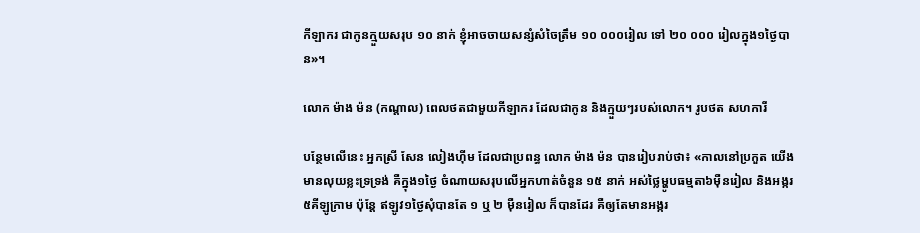កីឡាករ ជាកូនក្មួយសរុប ១០ នាក់ ខ្ញុំអាចចាយសន្សំសំចៃត្រឹម ១០ ០០០រៀល ទៅ ២០ ០០០ រៀលក្នុង១ថ្ងៃបាន»។

លោក ម៉ាង ម៉ន (កណ្តាល) ពេលថតជាមួយកីឡាករ ដែលជាកូន និងក្មួយៗរបស់លោក។ រូបថត សហការី

បន្ថែមលើនេះ អ្នកស្រី សែន លៀងហ៊ីម ដែលជាប្រពន្ធ លោក ម៉ាង ម៉ន បានរៀបរាប់ថា៖ «កាលនៅប្រកួត យើងមានលុយខ្លះទ្រទ្រង់ គឺក្នុង១ថ្ងៃ ចំណាយសរុបលើអ្នកហាត់ចំនួន ១៥ នាក់ អស់ថ្លៃម្ហូបធម្មតា៦ម៉ឺនរៀល និងអង្ករ៥គីឡូក្រាម ប៉ុន្តែ ឥឡូវ១ថ្ងៃសុំបានតែ ១ ឬ ២ ម៉ឺនរៀល ក៏បានដែរ គឺឲ្យតែមានអង្ករ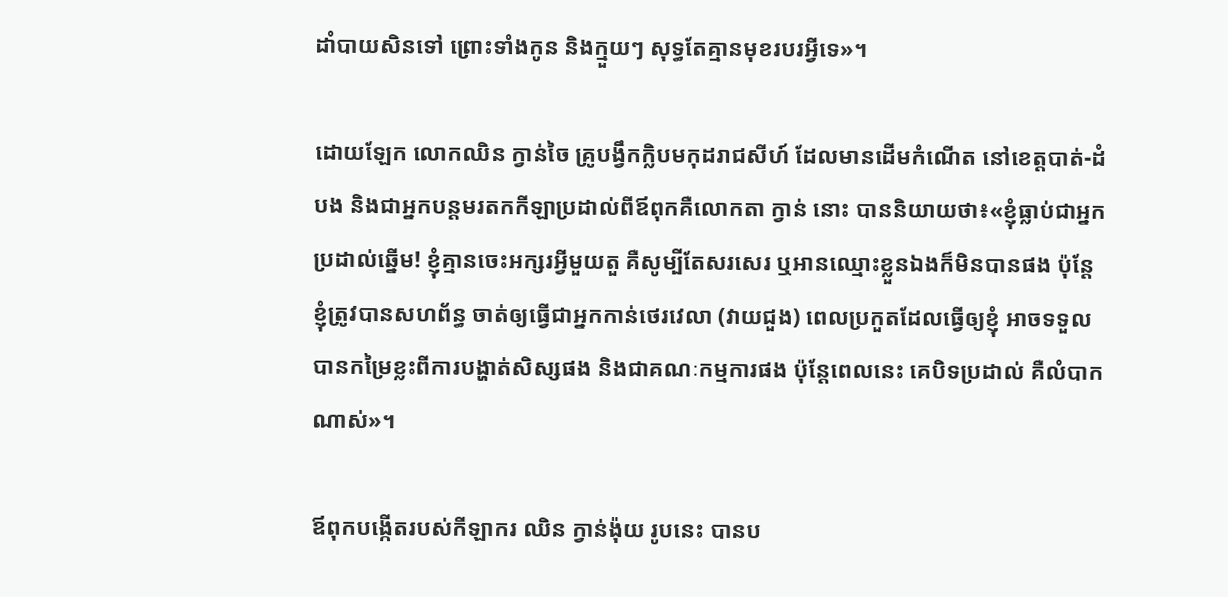ដាំបាយសិនទៅ ព្រោះទាំងកូន និងក្មួយៗ សុទ្ធតែគ្មានមុខរបរអ្វីទេ»។

ដោយឡែក លោកឈិន ក្វាន់ចៃ គ្រូបង្វឹកក្លិបមកុដរាជសីហ៍ ដែលមានដើមកំណើត នៅខេត្តបាត់-ដំបង និងជាអ្នកបន្តមរតកកីឡាប្រដាល់ពីឪពុកគឺលោកតា ក្វាន់ នោះ បាននិយាយថា៖«ខ្ញុំធ្លាប់ជាអ្នកប្រដាល់ឆ្នើម! ខ្ញុំគ្មានចេះអក្សរអ្វីមួយតួ គឺសូម្បីតែសរសេរ ឬអានឈ្មោះខ្លួនឯងក៏មិនបានផង ប៉ុន្តែខ្ញុំត្រូវបានសហព័ន្ធ ចាត់ឲ្យធ្វើជាអ្នកកាន់ថេរវេលា (វាយជួង) ពេលប្រកួតដែលធ្វើឲ្យខ្ញុំ អាចទទួលបានកម្រៃខ្លះពីការបង្ហាត់សិស្សផង និងជាគណៈកម្មការផង ប៉ុន្តែពេលនេះ គេបិទប្រដាល់ គឺលំបាកណាស់»។

ឪពុកបង្កើតរបស់កីឡាករ ឈិន ក្វាន់ង៉ុយ រូបនេះ បានប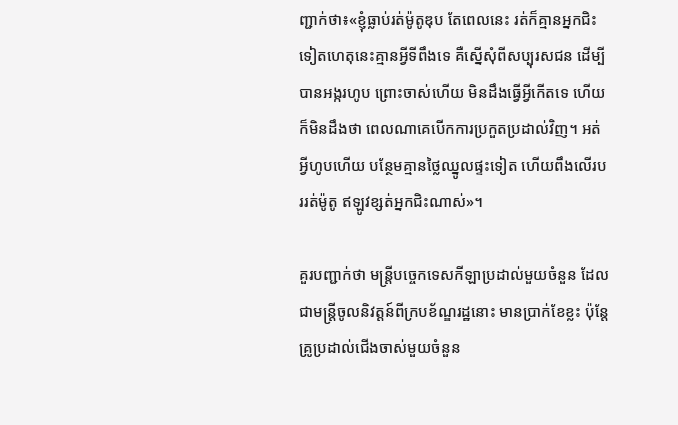ញ្ជាក់ថា៖«ខ្ញុំធ្លាប់រត់ម៉ូតូឌុប តែពេលនេះ រត់ក៏គ្មានអ្នកជិះទៀតហេតុនេះគ្មានអ្វីទីពឹងទេ គឺស្នើសុំពីសប្បុរសជន ដើម្បីបានអង្ករហូប ព្រោះចាស់ហើយ មិនដឹងធ្វើអ្វីកើតទេ ហើយក៏មិនដឹងថា ពេលណាគេបើកការប្រកួតប្រដាល់វិញ។ អត់អ្វីហូបហើយ បន្ថែមគ្មានថ្លៃឈ្នូលផ្ទះទៀត ហើយពឹងលើរបររត់ម៉ូតូ ឥឡូវខ្សត់អ្នកជិះណាស់»។

គួរបញ្ជាក់ថា មន្ត្រីបច្ចេកទេសកីឡាប្រដាល់មួយចំនួន ដែលជាមន្ត្រីចូលនិវត្តន៍ពីក្របខ័ណ្ឌរដ្ឋនោះ មានប្រាក់ខែខ្លះ ប៉ុន្តែគ្រូប្រដាល់ជើងចាស់មួយចំនួន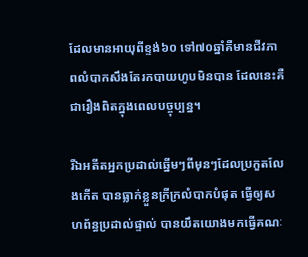ដែលមានអាយុពីខ្ទង់៦០ ទៅ៧០ឆ្នាំគឺមានជីវភាពលំបាកសឹងតែរកបាយហូបមិនបាន ដែលនេះគឺជារឿងពិតក្នុងពេលបច្ចុប្បន្ន។

រីឯអតីតអ្នកប្រដាល់ឆ្នើមៗពីមុនៗដែលប្រកួតលែងកើត បានធ្លាក់ខ្លួនក្រីក្រលំបាកបំផុត ធ្វើឲ្យសហព័ន្ធប្រដាល់ផ្ទាល់ បានយឹតយោងមកធ្វើគណៈ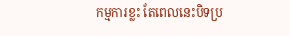កម្មការខ្លះ តែពេលនេះបិទប្រ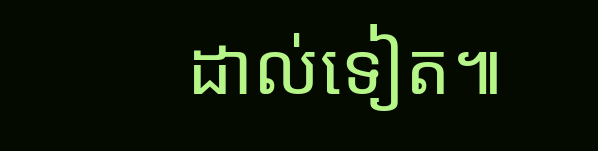ដាល់ទៀត៕